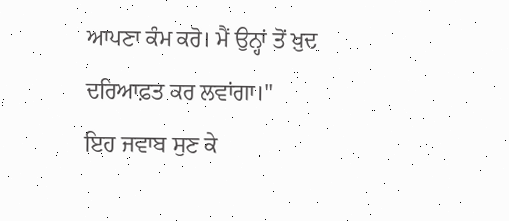ਆਪਣਾ ਕੰਮ ਕਰੋ। ਮੈਂ ਉਨ੍ਹਾਂ ਤੋਂ ਖ਼ੁਦ ਦਰਿਆਫ਼ਤ ਕਰ ਲਵਾਂਗਾ।"
ਇਹ ਜਵਾਬ ਸੁਣ ਕੇ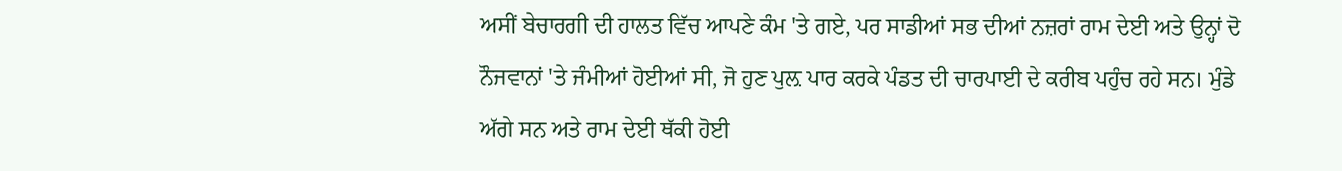ਅਸੀਂ ਬੇਚਾਰਗੀ ਦੀ ਹਾਲਤ ਵਿੱਚ ਆਪਣੇ ਕੰਮ 'ਤੇ ਗਏ, ਪਰ ਸਾਡੀਆਂ ਸਭ ਦੀਆਂ ਨਜ਼ਰਾਂ ਰਾਮ ਦੇਈ ਅਤੇ ਉਨ੍ਹਾਂ ਦੋ ਨੌਜਵਾਨਾਂ 'ਤੇ ਜੰਮੀਆਂ ਹੋਈਆਂ ਸੀ, ਜੋ ਹੁਣ ਪੁਲ਼ ਪਾਰ ਕਰਕੇ ਪੰਡਤ ਦੀ ਚਾਰਪਾਈ ਦੇ ਕਰੀਬ ਪਹੁੰਚ ਰਹੇ ਸਨ। ਮੁੰਡੇ ਅੱਗੇ ਸਨ ਅਤੇ ਰਾਮ ਦੇਈ ਥੱਕੀ ਹੋਈ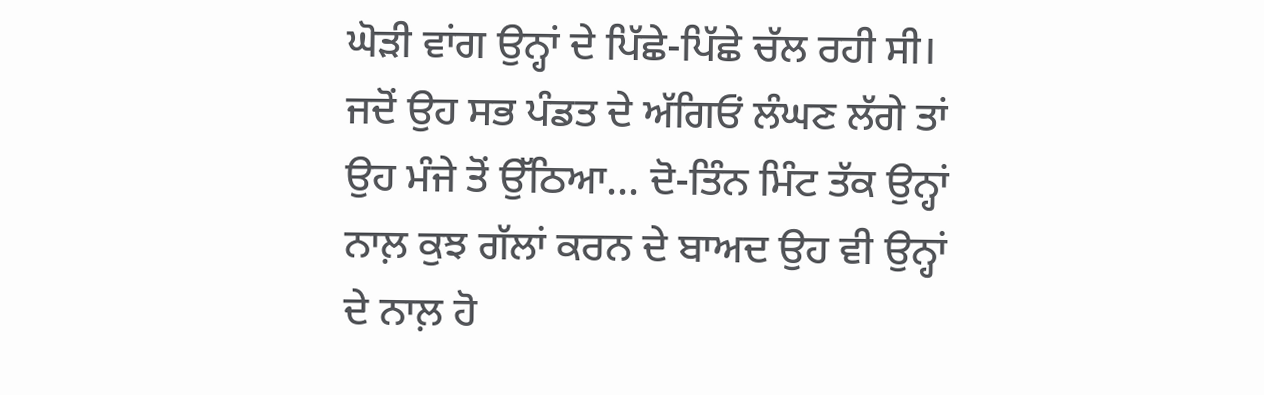ਘੋੜੀ ਵਾਂਗ ਉਨ੍ਹਾਂ ਦੇ ਪਿੱਛੇ-ਪਿੱਛੇ ਚੱਲ ਰਹੀ ਸੀ। ਜਦੋਂ ਉਹ ਸਭ ਪੰਡਤ ਦੇ ਅੱਗਿਓਂ ਲੰਘਣ ਲੱਗੇ ਤਾਂ ਉਹ ਮੰਜੇ ਤੋਂ ਉੱਠਿਆ... ਦੋ-ਤਿੰਨ ਮਿੰਟ ਤੱਕ ਉਨ੍ਹਾਂ ਨਾਲ਼ ਕੁਝ ਗੱਲਾਂ ਕਰਨ ਦੇ ਬਾਅਦ ਉਹ ਵੀ ਉਨ੍ਹਾਂ ਦੇ ਨਾਲ਼ ਹੋ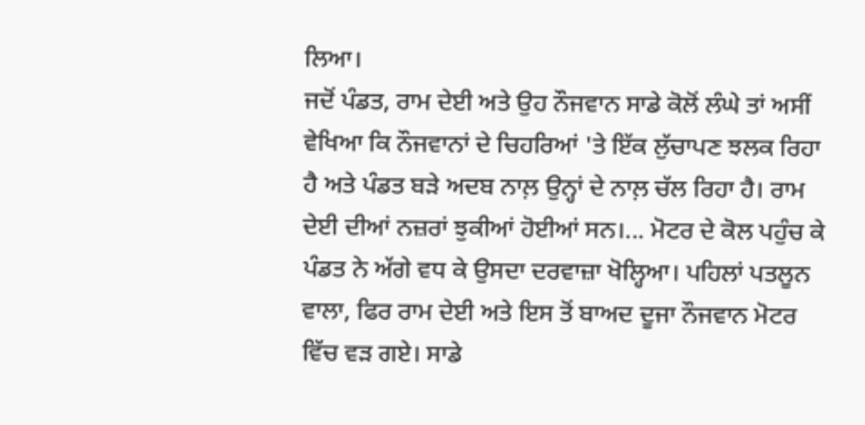ਲਿਆ।
ਜਦੋਂ ਪੰਡਤ, ਰਾਮ ਦੇਈ ਅਤੇ ਉਹ ਨੌਜਵਾਨ ਸਾਡੇ ਕੋਲੋਂ ਲੰਘੇ ਤਾਂ ਅਸੀਂ ਵੇਖਿਆ ਕਿ ਨੌਜਵਾਨਾਂ ਦੇ ਚਿਹਰਿਆਂ 'ਤੇ ਇੱਕ ਲੁੱਚਾਪਣ ਝਲਕ ਰਿਹਾ ਹੈ ਅਤੇ ਪੰਡਤ ਬੜੇ ਅਦਬ ਨਾਲ਼ ਉਨ੍ਹਾਂ ਦੇ ਨਾਲ਼ ਚੱਲ ਰਿਹਾ ਹੈ। ਰਾਮ ਦੇਈ ਦੀਆਂ ਨਜ਼ਰਾਂ ਝੁਕੀਆਂ ਹੋਈਆਂ ਸਨ।... ਮੋਟਰ ਦੇ ਕੋਲ ਪਹੁੰਚ ਕੇ ਪੰਡਤ ਨੇ ਅੱਗੇ ਵਧ ਕੇ ਉਸਦਾ ਦਰਵਾਜ਼ਾ ਖੋਲ੍ਹਿਆ। ਪਹਿਲਾਂ ਪਤਲੂਨ ਵਾਲਾ, ਫਿਰ ਰਾਮ ਦੇਈ ਅਤੇ ਇਸ ਤੋਂ ਬਾਅਦ ਦੂਜਾ ਨੌਜਵਾਨ ਮੋਟਰ ਵਿੱਚ ਵੜ ਗਏ। ਸਾਡੇ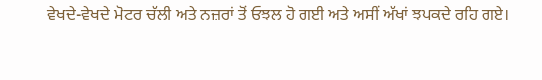ਵੇਖਦੇ-ਵੇਖਦੇ ਮੋਟਰ ਚੱਲੀ ਅਤੇ ਨਜ਼ਰਾਂ ਤੋਂ ਓਝਲ ਹੋ ਗਈ ਅਤੇ ਅਸੀਂ ਅੱਖਾਂ ਝਪਕਦੇ ਰਹਿ ਗਏ।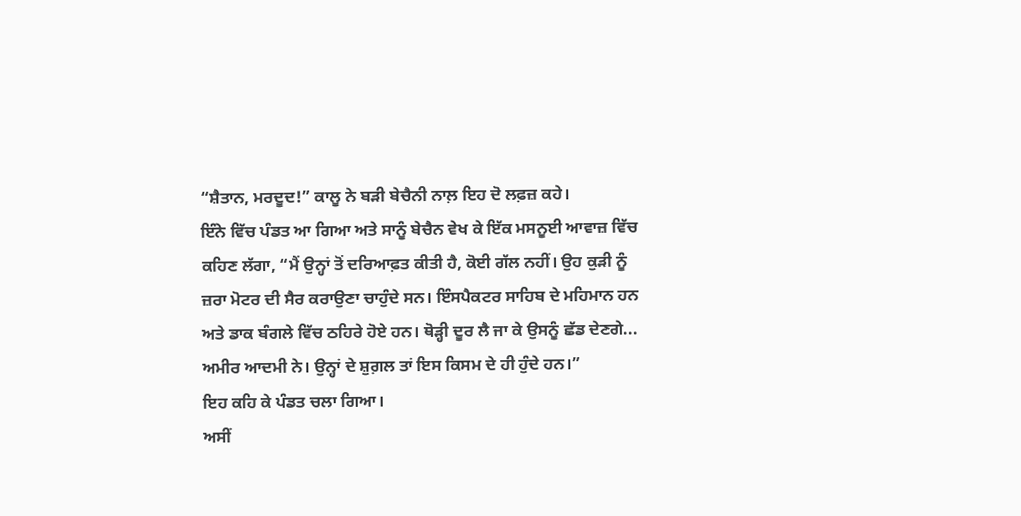“ਸ਼ੈਤਾਨ, ਮਰਦੂਦ!” ਕਾਲੂ ਨੇ ਬੜੀ ਬੇਚੈਨੀ ਨਾਲ਼ ਇਹ ਦੋ ਲਫ਼ਜ਼ ਕਹੇ।
ਇੰਨੇ ਵਿੱਚ ਪੰਡਤ ਆ ਗਿਆ ਅਤੇ ਸਾਨੂੰ ਬੇਚੈਨ ਵੇਖ ਕੇ ਇੱਕ ਮਸਨੂਈ ਆਵਾਜ਼ ਵਿੱਚ ਕਹਿਣ ਲੱਗਾ, “ਮੈਂ ਉਨ੍ਹਾਂ ਤੋਂ ਦਰਿਆਫ਼ਤ ਕੀਤੀ ਹੈ, ਕੋਈ ਗੱਲ ਨਹੀਂ। ਉਹ ਕੁੜੀ ਨੂੰ ਜ਼ਰਾ ਮੋਟਰ ਦੀ ਸੈਰ ਕਰਾਉਣਾ ਚਾਹੁੰਦੇ ਸਨ। ਇੰਸਪੈਕਟਰ ਸਾਹਿਬ ਦੇ ਮਹਿਮਾਨ ਹਨ ਅਤੇ ਡਾਕ ਬੰਗਲੇ ਵਿੱਚ ਠਹਿਰੇ ਹੋਏ ਹਨ। ਥੋੜ੍ਹੀ ਦੂਰ ਲੈ ਜਾ ਕੇ ਉਸਨੂੰ ਛੱਡ ਦੇਣਗੇ... ਅਮੀਰ ਆਦਮੀ ਨੇ। ਉਨ੍ਹਾਂ ਦੇ ਸ਼ੁਗ਼ਲ ਤਾਂ ਇਸ ਕਿਸਮ ਦੇ ਹੀ ਹੁੰਦੇ ਹਨ।”
ਇਹ ਕਹਿ ਕੇ ਪੰਡਤ ਚਲਾ ਗਿਆ।
ਅਸੀਂ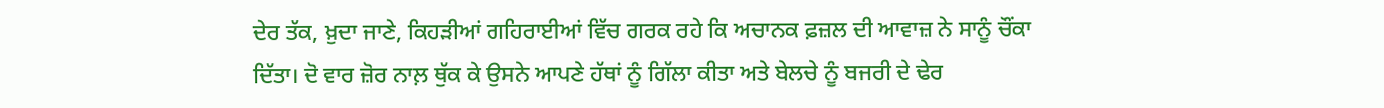ਦੇਰ ਤੱਕ, ਖ਼ੁਦਾ ਜਾਣੇ, ਕਿਹੜੀਆਂ ਗਹਿਰਾਈਆਂ ਵਿੱਚ ਗਰਕ ਰਹੇ ਕਿ ਅਚਾਨਕ ਫ਼ਜ਼ਲ ਦੀ ਆਵਾਜ਼ ਨੇ ਸਾਨੂੰ ਚੌਂਕਾ ਦਿੱਤਾ। ਦੋ ਵਾਰ ਜ਼ੋਰ ਨਾਲ਼ ਥੁੱਕ ਕੇ ਉਸਨੇ ਆਪਣੇ ਹੱਥਾਂ ਨੂੰ ਗਿੱਲਾ ਕੀਤਾ ਅਤੇ ਬੇਲਚੇ ਨੂੰ ਬਜਰੀ ਦੇ ਢੇਰ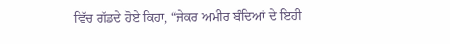ਵਿੱਚ ਗੱਡਦੇ ਹੋਏ ਕਿਹਾ, “ਜੇਕਰ ਅਮੀਰ ਬੰਦਿਆਂ ਦੇ ਇਹੀ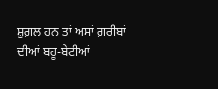ਸ਼ੁਗ਼ਲ ਹਨ ਤਾਂ ਅਸਾਂ ਗ਼ਰੀਬਾਂ ਦੀਆਂ ਬਹੂ-ਬੇਟੀਆਂ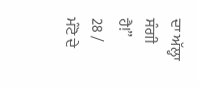ਦਾ ਅੱਲ੍ਹਾ ਸੰਗੀ ਹੈ!”
28 / ਮੰਟੋ ਦੇ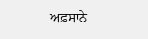ਅਫ਼ਸਾਨੇ